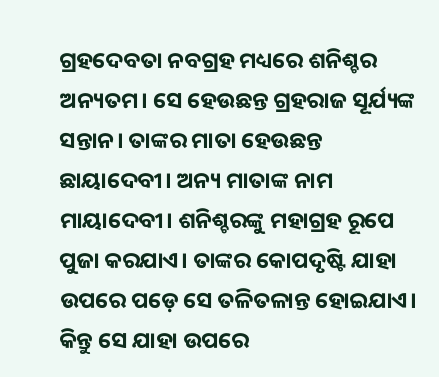ଗ୍ରହଦେବତା ନବଗ୍ରହ ମଧ୍ୟରେ ଶନିଶ୍ଚର ଅନ୍ୟତମ। ସେ ହେଉଛନ୍ତ ଗ୍ରହରାଜ ସୂର୍ଯ୍ୟଙ୍କ ସନ୍ତାନ। ତାଙ୍କର ମାତା ହେଉଛନ୍ତ ଛାୟାଦେବୀ। ଅନ୍ୟ ମାତାଙ୍କ ନାମ ମାୟାଦେବୀ। ଶନିଶ୍ଚରଙ୍କୁ ମହାଗ୍ରହ ରୂପେ ପୁଜା କରଯାଏ। ତାଙ୍କର କୋପଦୃଷ୍ଟି ଯାହା ଉପରେ ପଡ଼େ ସେ ତଳିତଳାନ୍ତ ହୋଇଯାଏ। କିନ୍ତୁ ସେ ଯାହା ଉପରେ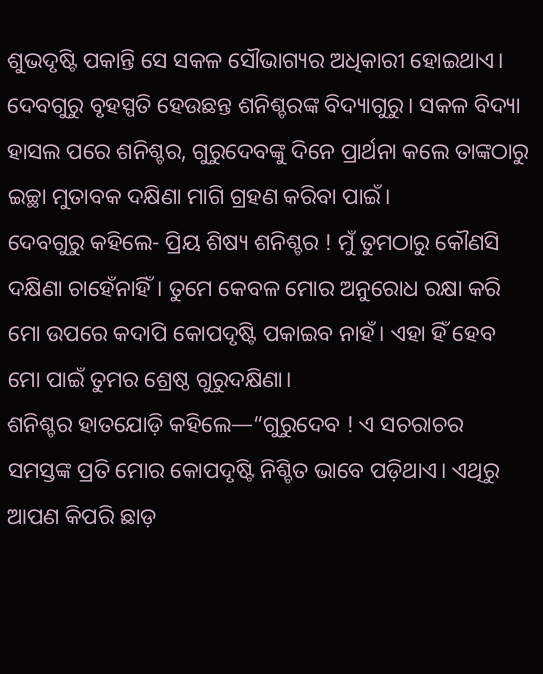ଶୁଭଦୃଷ୍ଟି ପକାନ୍ତି ସେ ସକଳ ସୌଭାଗ୍ୟର ଅଧିକାରୀ ହୋଇଥାଏ। ଦେବଗୁରୁ ବୃହସ୍ପତି ହେଉଛନ୍ତ ଶନିଶ୍ଚରଙ୍କ ବିଦ୍ୟାଗୁରୁ। ସକଳ ବିଦ୍ୟା ହାସଲ ପରେ ଶନିଶ୍ଚର, ଗୁରୁଦେବଙ୍କୁ ଦିନେ ପ୍ରାର୍ଥନା କଲେ ତାଙ୍କଠାରୁ ଇଚ୍ଛା ମୁତାବକ ଦକ୍ଷିଣା ମାଗି ଗ୍ରହଣ କରିବା ପାଇଁ।
ଦେବଗୁରୁ କହିଲେ- ପ୍ରିୟ ଶିଷ୍ୟ ଶନିଶ୍ଚର ! ମୁଁ ତୁମଠାରୁ କୌଣସି ଦକ୍ଷିଣା ଚାହେଁନାହିଁ। ତୁମେ କେବଳ ମୋର ଅନୁରୋଧ ରକ୍ଷା କରି ମୋ ଉପରେ କଦାପି କୋପଦୃଷ୍ଟି ପକାଇବ ନାହଁ। ଏହା ହିଁ ହେବ ମୋ ପାଇଁ ତୁମର ଶ୍ରେଷ୍ଠ ଗୁରୁଦକ୍ଷିଣା।
ଶନିଶ୍ଚର ହାତଯୋଡ଼ି କହିଲେ—“ଗୁରୁଦେବ ! ଏ ସଚରାଚର ସମସ୍ତଙ୍କ ପ୍ରତି ମୋର କୋପଦୃଷ୍ଟି ନିଶ୍ଚିତ ଭାବେ ପଡ଼ିଥାଏ। ଏଥିରୁ ଆପଣ କିପରି ଛାଡ଼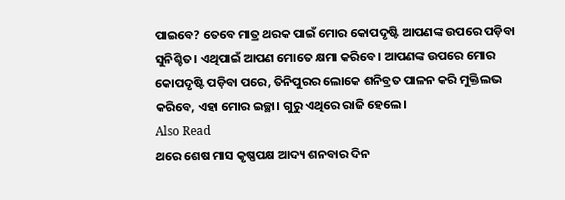ପାଇବେ? ତେବେ ମାତ୍ର ଥରକ ପାଇଁ ମୋର କୋପଦୃଷ୍ଟି ଆପଣଙ୍କ ଉପରେ ପଡ଼ିବା ସୁନିଶ୍ଚିତ। ଏଥିପାଇଁ ଆପଣ ମୋତେ କ୍ଷମା କରିବେ। ଆପଣଙ୍କ ଉପରେ ମୋର କୋପଦୃଷ୍ଟି ପଡ଼ିବା ପରେ, ତିନିପୁରର ଲୋକେ ଶନିବ୍ରତ ପାଳନ କରି ମୁକ୍ତିଲଭ କରିବେ, ଏହା ମୋର ଇଚ୍ଛା। ଗୁରୁ ଏଥିରେ ରାଜି ହେଲେ।
Also Read
ଥରେ ଶେଷ ମାସ କୃଷ୍ଣପକ୍ଷ ଆଦ୍ୟ ଶନବାର ଦିନ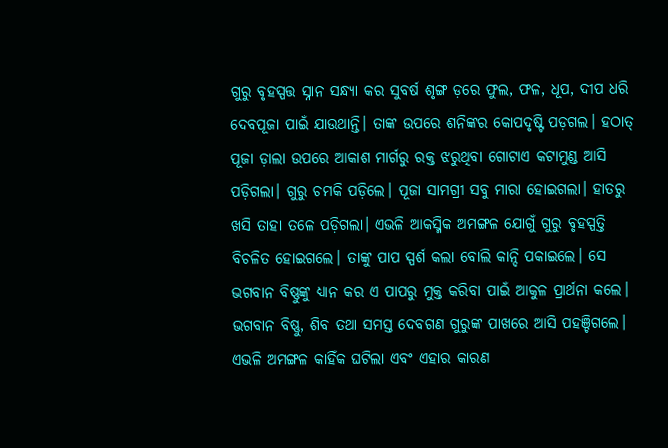ଗୁରୁ ବୃହସ୍ପତ୍ତ ସ୍ନାନ ସନ୍ଧ୍ୟା କର ସୁବର୍ଷ ଶୃଙ୍ଗ ଡ଼ରେ ଫୁଲ, ଫଳ, ଧୂପ, ଦୀପ ଧରି ଦେବପୂଜା ପାଇଁ ଯାଉଥାନ୍ତି। ତାଙ୍କ ଉପରେ ଶନିଙ୍କର କୋପଦୃଷ୍ଟି ପଡ଼ଗଲ। ହଠାତ୍ ପୂଜା ଡ଼ାଲା ଉପରେ ଆକାଶ ମାର୍ଗରୁ ରକ୍ତ ଝରୁଥିବା ଗୋଟାଏ କଟାମୁଣ୍ଡ ଆସି ପଡ଼ିଗଲା। ଗୁରୁ ଚମକି ପଡ଼ିଲେ। ପୂଜା ସାମଗ୍ରୀ ସବୁ ମାରା ହୋଇଗଲା। ହାତରୁ ଖସି ତାହା ତଳେ ପଡ଼ିଗଲା। ଏଭଳି ଆକସ୍ମିକ ଅମଙ୍ଗଳ ଯୋଗୁଁ ଗୁରୁ ବୃହସ୍ପତ୍ତି ବିଚଳିତ ହୋଇଗଲେ। ତାଙ୍କୁ ପାପ ସ୍ପର୍ଶ କଲା ବୋଲି କାନ୍ଦି ପକାଇଲେ। ସେ ଭଗବାନ ବିଷ୍ଣୁଙ୍କୁ ଧ୍ୟାନ କର ଏ ପାପରୁ ମୁକ୍ତ କରିବା ପାଇଁ ଆକୁଳ ପ୍ରାର୍ଥନା କଲେ।
ଭଗବାନ ବିଷ୍ଣୁ, ଶିବ ତଥା ସମସ୍ତ ଦେବଗଣ ଗୁରୁଙ୍କ ପାଖରେ ଆସି ପହଞ୍ଚିଗଲେ। ଏଭଳି ଅମଙ୍ଗଳ କାହିଁକ ଘଟିଲା ଏବଂ ଏହାର କାରଣ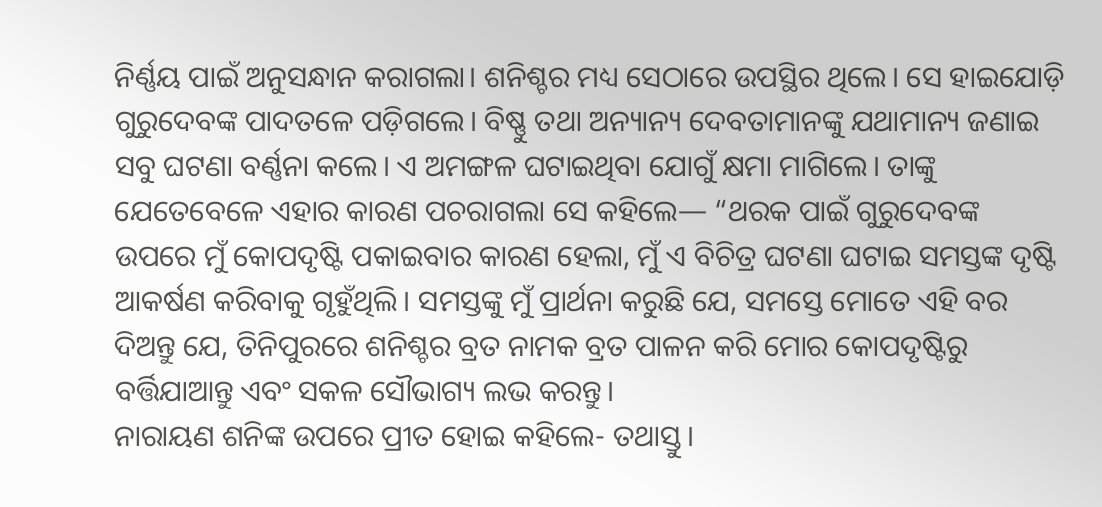ନିର୍ଣ୍ଣୟ ପାଇଁ ଅନୁସନ୍ଧାନ କରାଗଲା। ଶନିଶ୍ଚର ମଧ୍ୟ ସେଠାରେ ଉପସ୍ଥିର ଥିଲେ। ସେ ହାଇଯୋଡ଼ି ଗୁରୁଦେବଙ୍କ ପାଦତଳେ ପଡ଼ିଗଲେ। ବିଷ୍ଣୁ ତଥା ଅନ୍ୟାନ୍ୟ ଦେବତାମାନଙ୍କୁ ଯଥାମାନ୍ୟ ଜଣାଇ ସବୁ ଘଟଣା ବର୍ଣ୍ଣନା କଲେ। ଏ ଅମଙ୍ଗଳ ଘଟାଇଥିବା ଯୋଗୁଁ କ୍ଷମା ମାଗିଲେ। ତାଙ୍କୁ ଯେତେବେଳେ ଏହାର କାରଣ ପଚରାଗଲା ସେ କହିଲେ— “ଥରକ ପାଇଁ ଗୁରୁଦେବଙ୍କ ଉପରେ ମୁଁ କୋପଦୃଷ୍ଟି ପକାଇବାର କାରଣ ହେଲା, ମୁଁ ଏ ବିଚିତ୍ର ଘଟଣା ଘଟାଇ ସମସ୍ତଙ୍କ ଦୃଷ୍ଟି ଆକର୍ଷଣ କରିବାକୁ ଗୃହୁଁଥିଲି। ସମସ୍ତଙ୍କୁ ମୁଁ ପ୍ରାର୍ଥନା କରୁଛି ଯେ, ସମସ୍ତେ ମୋତେ ଏହି ବର ଦିଅନ୍ତୁ ଯେ, ତିନିପୁରରେ ଶନିଶ୍ଚର ବ୍ରତ ନାମକ ବ୍ରତ ପାଳନ କରି ମୋର କୋପଦୃଷ୍ଟିରୁ ବର୍ତ୍ତିଯାଆନ୍ତୁ ଏବଂ ସକଳ ସୌଭାଗ୍ୟ ଲଭ କରନ୍ତୁ।
ନାରାୟଣ ଶନିଙ୍କ ଉପରେ ପ୍ରୀତ ହୋଇ କହିଲେ- ତଥାସ୍ତୁ।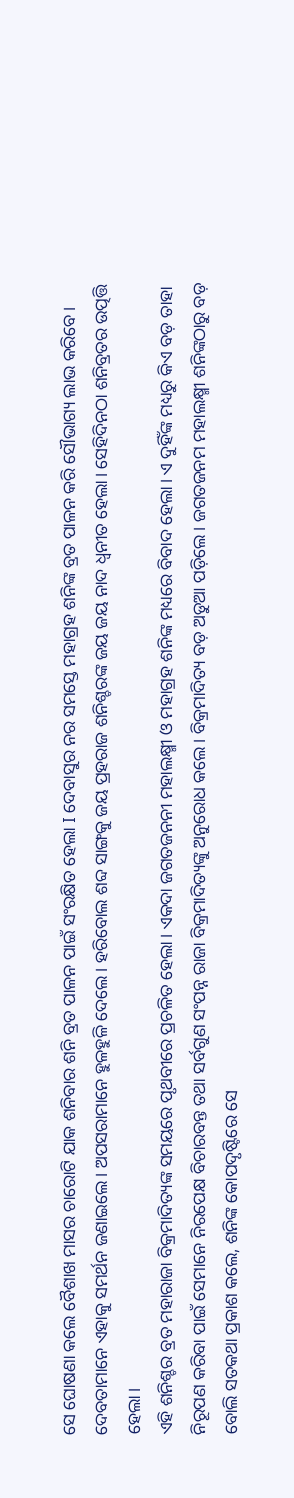ସେ ଘୋଷଣା କଲେ ବୈଶାଖ ମାସର ଚାରୋଟି ଯାକ ଶନିବାର ଶନି ବ୍ରତ ପାଳନ ପାଇଁ ସଂରକ୍ଷିତ ହେଲା I ଦେବାସୁର ନର ସମସ୍ତେ ମହାଗ୍ରହ ଶନିଙ୍କ ବ୍ରତ ପାଳନ କରି ସୌଭାଗ୍ୟ ଲାଭ କରିବେ। ଦେବତାମାନେ ଏହାକୁ ସମର୍ଥନ ଜଣାଇଲେ। ଅପସରାମାନେ ହୁଳହୁଳି ଦେଲେ। ହରିବୋଲ ଶବ୍ଦ ସାଙ୍ଗକୁ ଜୟ ପ୍ରହରାଜ ଶନିଶ୍ଚରଙ୍କ ଜୟ ଜୟ ନାଦ ଧ୍ୱନୀତ ହେଲା। ସେହିଦିନଠା ଶନିବ୍ରତର ଉତ୍ପତ୍ତି ହେଲା।
ଏହି ଶନିଶ୍ଚର ବ୍ରତ ମହାରାଜା ବିକ୍ରମାଦିତ୍ୟଙ୍କ ସମୟରେ ପୃଥବୀରେ ପ୍ରଚଳିତ ହେଲା। ଏକଦା ଜଗତଜନନୀ ମହାଲକ୍ଷ୍ମୀ ଓ ମହାଗ୍ରହ ଶନିଙ୍କ ମଧ୍ୟରେ ବିବାଦ ହେଲା। ଏ ଦୁହିଁଙ୍କ ମଧ୍ୟରୁ କିଏ ବଡ଼ ତାହା ନିରୂପଣ କରିବା ପାଇଁ ସେମାନେ ନିରପେକ୍ଷ ବିଚାରବନ୍ତ ତଥା ସର୍ବଗୁଣ ସଂପନ୍ନ ରାଜା ବିକ୍ରମାଦିତ୍ୟଙ୍କୁ ଅନୁରୋଧ କଲେ। ବିକ୍ରମାଦିତ୍ୟ ବଡ଼ ଅଡୁଆ ପଡ଼ିଲେ। ଜଗତଜନମ ମହାଲକ୍ଷ୍ମୀ ଶନିଙ୍କଠାରୁ ବଡ଼ ବୋଲି ସତକଥା ପ୍ରକାଶ କଲେ, ଶନିଙ୍କ କୋପଦୃଷ୍ଟିରେ ସେ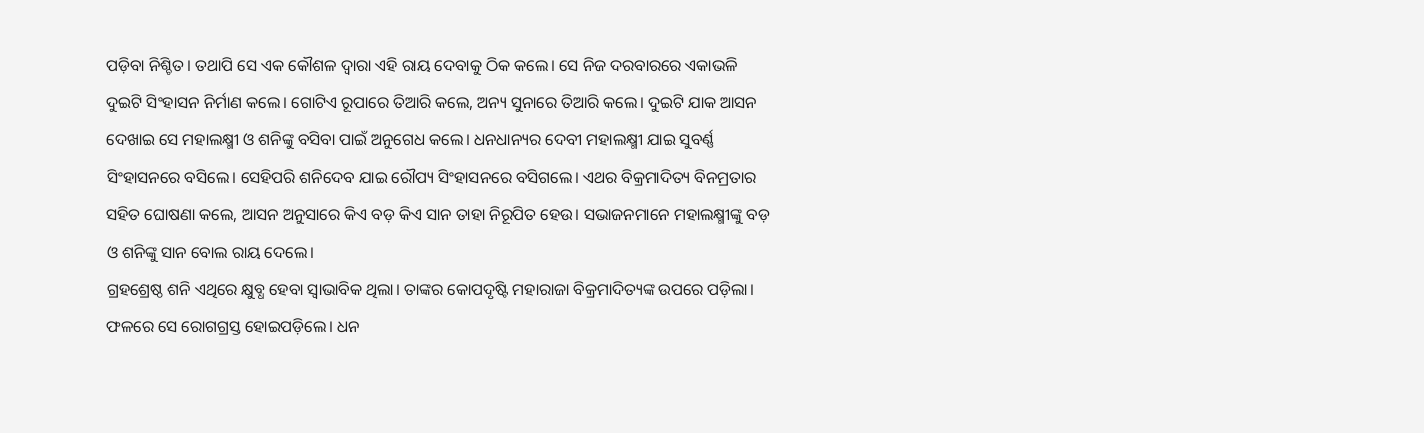ପଡ଼ିବା ନିଶ୍ଚିତ। ତଥାପି ସେ ଏକ କୌଶଳ ଦ୍ୱାରା ଏହି ରାୟ ଦେବାକୁ ଠିକ କଲେ। ସେ ନିଜ ଦରବାରରେ ଏକାଭଳି ଦୁଇଟି ସିଂହାସନ ନିର୍ମାଣ କଲେ। ଗୋଟିଏ ରୂପାରେ ତିଆରି କଲେ, ଅନ୍ୟ ସୁନାରେ ତିଆରି କଲେ। ଦୁଇଟି ଯାକ ଆସନ ଦେଖାଇ ସେ ମହାଲକ୍ଷ୍ମୀ ଓ ଶନିଙ୍କୁ ବସିବା ପାଇଁ ଅନୁଗେଧ କଲେ। ଧନଧାନ୍ୟର ଦେବୀ ମହାଲକ୍ଷ୍ମୀ ଯାଇ ସୁବର୍ଣ୍ଣ ସିଂହାସନରେ ବସିଲେ। ସେହିପରି ଶନିଦେବ ଯାଇ ରୌପ୍ୟ ସିଂହାସନରେ ବସିଗଲେ। ଏଥର ବିକ୍ରମାଦିତ୍ୟ ବିନମ୍ରତାର ସହିତ ଘୋଷଣା କଲେ, ଆସନ ଅନୁସାରେ କିଏ ବଡ଼ କିଏ ସାନ ତାହା ନିରୂପିତ ହେଉ। ସଭାଜନମାନେ ମହାଲକ୍ଷ୍ମୀଙ୍କୁ ବଡ଼ ଓ ଶନିଙ୍କୁ ସାନ ବୋଲ ରାୟ ଦେଲେ।
ଗ୍ରହଶ୍ରେଷ୍ଠ ଶନି ଏଥିରେ କ୍ଷୁବ୍ଧ ହେବା ସ୍ୱାଭାବିକ ଥିଲା। ତାଙ୍କର କୋପଦୃଷ୍ଟି ମହାରାଜା ବିକ୍ରମାଦିତ୍ୟଙ୍କ ଉପରେ ପଡ଼ିଲା। ଫଳରେ ସେ ରୋଗଗ୍ରସ୍ତ ହୋଇପଡ଼ିଲେ। ଧନ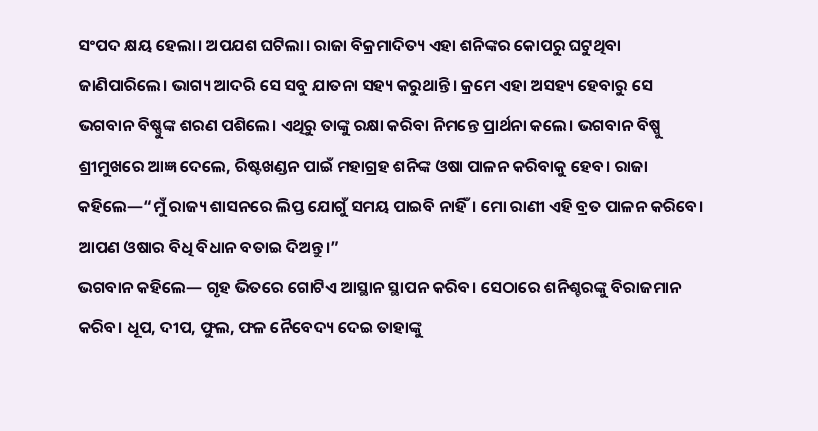ସଂପଦ କ୍ଷୟ ହେଲା। ଅପଯଶ ଘଟିଲା। ରାଜା ବିକ୍ରମାଦିତ୍ୟ ଏହା ଶନିଙ୍କର କୋପରୁ ଘଟୁଥିବା ଜାଣିପାରିଲେ। ଭାଗ୍ୟ ଆଦରି ସେ ସବୁ ଯାତନା ସହ୍ୟ କରୁଥାନ୍ତି। କ୍ରମେ ଏହା ଅସହ୍ୟ ହେବାରୁ ସେ ଭଗବାନ ବିଷ୍ଣୁଙ୍କ ଶରଣ ପଶିଲେ। ଏଥିରୁ ତାଙ୍କୁ ରକ୍ଷା କରିବା ନିମନ୍ତେ ପ୍ରାର୍ଥନା କଲେ। ଭଗବାନ ବିଷ୍ପୁ ଶ୍ରୀମୁଖରେ ଆଜ୍ଞ ଦେଲେ, ରିଷ୍ଟଖଣ୍ଡନ ପାଇଁ ମହାଗ୍ରହ ଶନିଙ୍କ ଓଷା ପାଳନ କରିବାକୁ ହେବ। ରାଜା କହିଲେ—“ମୁଁ ରାଜ୍ୟ ଶାସନରେ ଲିପ୍ତ ଯୋଗୁଁ ସମୟ ପାଇବି ନାହିଁ। ମୋ ରାଣୀ ଏହି ବ୍ରତ ପାଳନ କରିବେ। ଆପଣ ଓଷାର ବିଧି ବିଧାନ ବତାଇ ଦିଅନ୍ତୁ।”
ଭଗବାନ କହିଲେ— ଗୃହ ଭିତରେ ଗୋଟିଏ ଆସ୍ଥାନ ସ୍ଥାପନ କରିବ। ସେଠାରେ ଶନିଶ୍ଚରଙ୍କୁ ବିରାଜମାନ କରିବ। ଧୂପ, ଦୀପ, ଫୁଲ, ଫଳ ନୈବେଦ୍ୟ ଦେଇ ତାହାଙ୍କୁ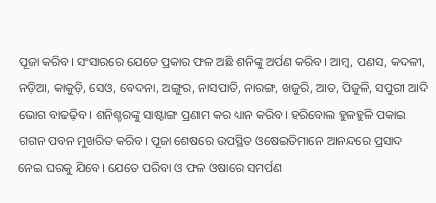ପୂଜା କରିବ। ସଂସାରରେ ଯେତେ ପ୍ରକାର ଫଳ ଅଛି ଶନିଙ୍କୁ ଅର୍ପଣ କରିବ। ଆମ୍ବ, ପଣସ, କଦଳୀ, ନଡ଼ିଆ, କାକୁଡ଼ି, ସେଓ, ବେଦନା, ଅଙ୍ଗୁର, ନାସପାତି, ନାରଙ୍ଗ, ଖଜୁରି, ଆତ, ପିଜୁଳି, ସପୁରୀ ଆଦି ଭୋଗ ବାଢଢ଼ିବ। ଶନିଶ୍ଚରଙ୍କୁ ସାଷ୍ଟାଙ୍ଗ ପ୍ରଣାମ କର ଧ୍ୟାନ କରିବ। ହରିବୋଲ ହୁଳହୁଳି ପକାଇ ଗଗନ ପବନ ମୁଖରିତ କରିବ। ପୂଜା ଶେଷରେ ଉପସ୍ଥିତ ଓଷେଇତିମାନେ ଆନନ୍ଦରେ ପ୍ରସାଦ ନେଇ ଘରକୁ ଯିବେ। ଯେତେ ପରିବା ଓ ଫଳ ଓଷାରେ ସମର୍ପଣ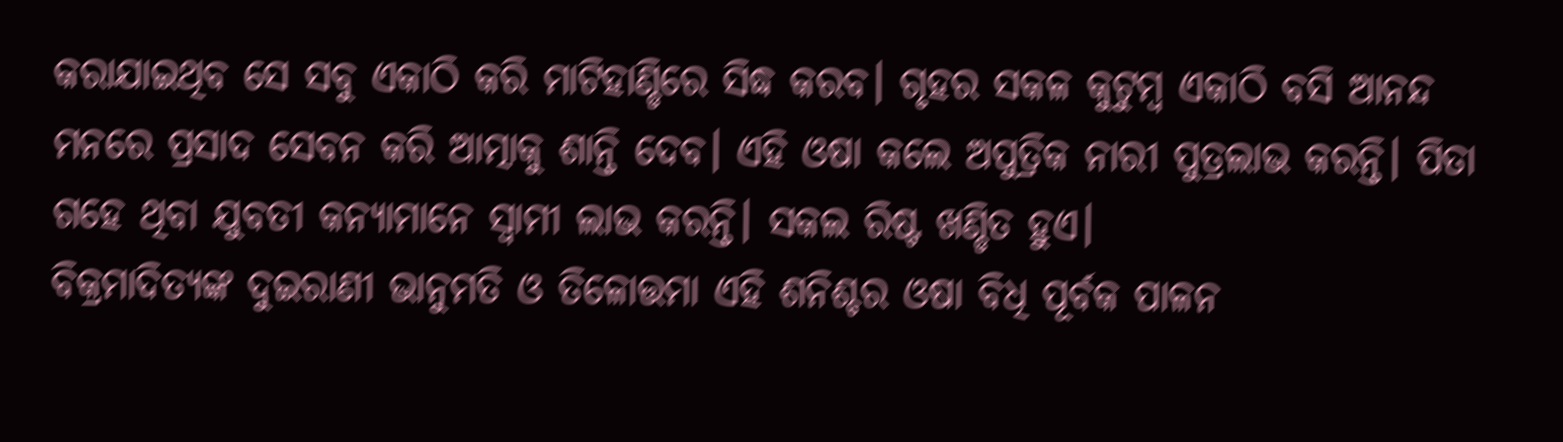କରାଯାଇଥିବ ସେ ସବୁ ଏକାଠି କରି ମାଟିହାଣ୍ଡିରେ ସିଦ୍ଧ କରବ। ଗୃହର ସକଳ କୁଟୁମ୍ବ ଏକାଠି ବସି ଆନନ୍ଦ ମନରେ ପ୍ରସାଦ ସେବନ କରି ଆତ୍ମାକୁ ଶାନ୍ତି ଦେବ। ଏହି ଓଷା କଲେ ଅପୁତ୍ରିକ ନାରୀ ପୁତ୍ରଲାଭ କରନ୍ତି। ପିତା ଗହେ ଥିବା ଯୁବତୀ କନ୍ୟାମାନେ ସ୍ୱାମୀ ଲାଭ କରନ୍ତି। ସକଲ ରିଷ୍ଟ ଖଣ୍ଡିତ ହୁଏ।
ବିକ୍ରମାଦିତ୍ୟଙ୍କ ଦୁଇରାଣୀ ଭାନୁମତି ଓ ତିଳୋତ୍ତମା ଏହି ଶନିଶ୍ଚର ଓଷା ବିଧି ପୂର୍ବକ ପାଳନ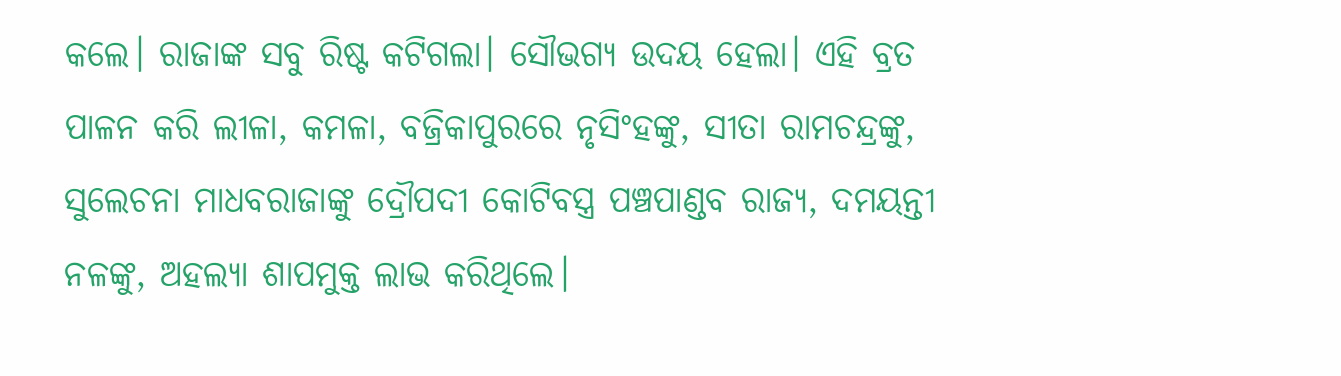କଲେ। ରାଜାଙ୍କ ସବୁ ରିଷ୍ଟ କଟିଗଲା। ସୌଭଗ୍ୟ ଉଦୟ ହେଲା। ଏହି ବ୍ରତ ପାଳନ କରି ଲୀଳା, କମଳା, ବଜ୍ରିକାପୁରରେ ନୃସିଂହଙ୍କୁ, ସୀତା ରାମଚନ୍ଦ୍ରଙ୍କୁ, ସୁଲେଚନା ମାଧବରାଜାଙ୍କୁ ଦ୍ରୌପଦୀ କୋଟିବସ୍ତ୍ର ପଞ୍ଚପାଣ୍ଡବ ରାଜ୍ୟ, ଦମୟନ୍ତୀ ନଳଙ୍କୁ, ଅହଲ୍ୟା ଶାପମୁକ୍ତ ଲାଭ କରିଥିଲେ।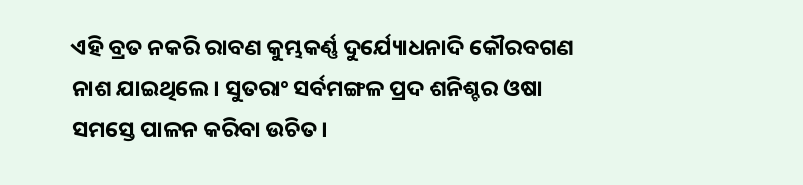ଏହି ବ୍ରତ ନକରି ରାବଣ କୁମ୍ଭକର୍ଣ୍ଣ ଦୁର୍ଯ୍ୟୋଧନାଦି କୌରବଗଣ ନାଶ ଯାଇଥିଲେ। ସୁତରାଂ ସର୍ବମଙ୍ଗଳ ପ୍ରଦ ଶନିଶ୍ଚର ଓଷା ସମସ୍ତେ ପାଳନ କରିବା ଉଚିତ।